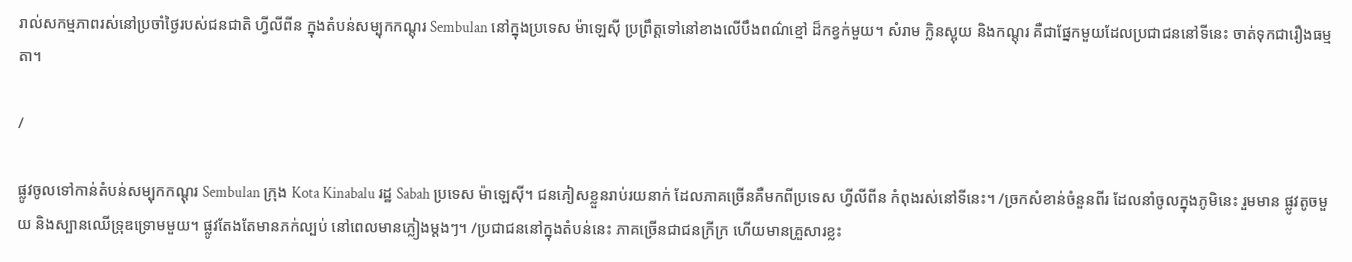រាល់សកម្មភាពរស់នៅប្រចាំថ្ងៃរបស់ជនជាតិ ហ្វីលីពីន ក្នុងតំបន់សម្បុកកណ្ដុរ Sembulan នៅក្នុងប្រទេស ម៉ាឡេស៊ី ប្រព្រឹត្តទៅនៅខាងលើបឹងពណ៌ខ្មៅ ដ៏កខ្វក់មួយ។ សំរាម ក្លិនស្អុយ និងកណ្ដុរ គឺជាផ្នែកមួយដែលប្រជាជននៅទីនេះ ចាត់ទុកជារឿងធម្មតា។

/

ផ្លូវចូលទៅកាន់តំបន់សម្បុកកណ្ដុរ Sembulan ក្រុង Kota Kinabalu រដ្ឋ Sabah ប្រទេស ម៉ាឡេស៊ី។ ជនភៀសខ្លួនរាប់រយនាក់ ដែលភាគច្រើនគឺមកពីប្រទេស ហ្វីលីពីន កំពុងរស់នៅទីនេះ។ /ច្រកសំខាន់ចំនួនពីរ ដែលនាំចូលក្នុងភូមិនេះ រួមមាន ផ្លូវតូចមួយ និងស្បានឈើទ្រុឌទ្រោមមួយ។ ផ្លូវតែងតែមានភក់ល្បប់ នៅពេលមានភ្លៀងម្ដងៗ។ /ប្រជាជននៅក្នុងតំបន់នេះ ភាគច្រើនជាជនក្រីក្រ ហើយមានគ្រួសារខ្លះ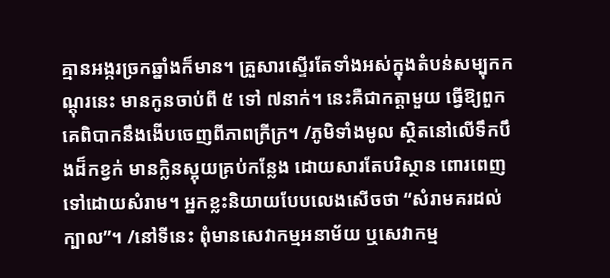គ្មានអង្ករច្រកឆ្នាំងក៏មាន។ គ្រួសារស្ទើរតែទាំងអស់ក្នុងតំបន់សម្បុកកណ្ដុរនេះ មានកូនចាប់ពី ៥ ទៅ ៧នាក់។ នេះគឺជាកត្ដាមួយ ធ្វើឱ្យពួកគេពិបាកនឹងងើបចេញពីភាពក្រីក្រ។ /ភូមិទាំងមូល ស្ថិតនៅលើទឹកបឹងដ៏កខ្វក់ មានក្លិនស្អុយគ្រប់កន្លែង ដោយសារតែបរិស្ថាន ពោរពេញទៅដោយសំរាម។ អ្នកខ្លះនិយាយបែបលេងសើចថា “សំរាមគរដល់ក្បាល”។ /នៅទីនេះ ពុំមានសេវាកម្មអនាម័យ ឬសេវាកម្ម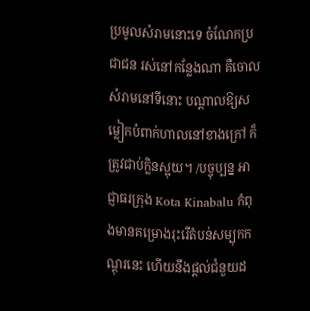ប្រមូលសំរាមនោះទេ ចំណែកប្រជាជន រស់នៅកន្លែងណា គឺចោលសំរាមនៅទីនោះ បណ្ដាលឱ្យសម្លៀកបំពាក់ហាលនៅខាងក្រៅ ក៏ត្រូវជាប់ក្លិនស្អុយ។ /បច្ចុប្បន្ន អាជ្ញាធរក្រុង Kota Kinabalu កំពុងមានគម្រោងរុះរើតំបន់សម្បុកកណ្ដុរនេះ ហើយនឹងផ្ដល់ជំនួយដ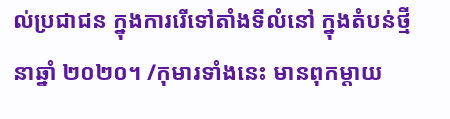ល់ប្រជាជន ក្នុងការរើទៅតាំងទីលំនៅ ក្នុងតំបន់ថ្មី នាឆ្នាំ ២០២០។ /កុមារទាំងនេះ មានពុកម្ដាយ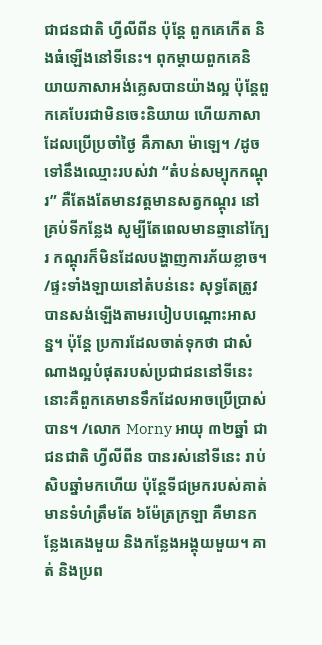ជាជនជាតិ ហ្វីលីពីន ប៉ុន្ដែ ពួកគេកើត និងធំឡើងនៅទីនេះ។ ពុកម្ដាយពួកគេនិយាយភាសាអង់គ្លេសបានយ៉ាងល្អ ប៉ុន្ដែពួកគេបែរជាមិនចេះនិយាយ ហើយភាសាដែលប្រើប្រចាំថ្ងៃ គឺភាសា ម៉ាឡេ។ /ដូចទៅនឹងឈ្មោះរបស់វា “តំបន់សម្បុកកណ្ដុរ” គឺតែងតែមានវត្តមានសត្វកណ្ដុរ នៅគ្រប់ទីកន្លែង សូម្បីតែពេលមានឆ្មានៅក្បែរ កណ្ដុរក៏មិនដែលបង្ហាញការភ័យខ្លាច។ /ផ្ទះទាំងឡាយនៅតំបន់នេះ សុទ្ធតែត្រូវបានសង់ឡើងតាមរបៀបបណ្ដោះអាសន្ន។ ប៉ុន្ដែ ប្រការដែលចាត់ទុកថា ជាសំណាងល្អបំផុតរបស់ប្រជាជននៅទីនេះ នោះគឺពួកគេមានទឹកដែលអាចប្រើប្រាស់បាន។ /លោក Morny អាយុ ៣២ឆ្នាំ ជាជនជាតិ ហ្វីលីពីន បានរស់នៅទីនេះ រាប់សិបឆ្នាំមកហើយ ប៉ុន្ដែទីជម្រករបស់គាត់ មានទំហំត្រឹមតែ ៦ម៉ែត្រក្រឡា គឺមានកន្លែងគេងមួយ និងកន្លែងអង្គុយមួយ។ គាត់ និងប្រព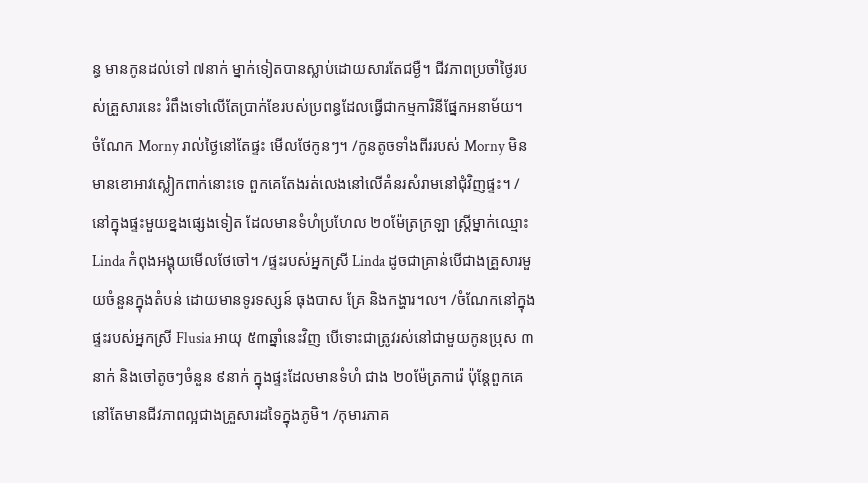ន្ធ មានកូនដល់ទៅ ៧នាក់ ម្នាក់ទៀតបានស្លាប់ដោយសារតែជម្ងឺ។ ជីវភាពប្រចាំថ្ងៃរបស់គ្រួសារនេះ រំពឹងទៅលើតែប្រាក់ខែរបស់ប្រពន្ធដែលធ្វើជាកម្មការិនីផ្នែកអនាម័យ។ ចំណែក Morny រាល់ថ្ងៃនៅតែផ្ទះ មើលថែកូនៗ។ /កូនតូចទាំងពីររបស់ Morny មិនមានខោអាវស្លៀកពាក់នោះទេ ពួកគេតែងរត់លេងនៅលើគំនរសំរាមនៅជុំវិញផ្ទះ។ /នៅក្នុងផ្ទះមួយខ្នងផ្សេងទៀត ដែលមានទំហំប្រហែល ២០ម៉ែត្រក្រឡា ស្ដ្រីម្នាក់ឈ្មោះ Linda កំពុងអង្គុយមើលថែចៅ។ /ផ្ទះរបស់អ្នកស្រី Linda ដូចជាគ្រាន់បើជាងគ្រួសារមួយចំនួនក្នុងតំបន់ ដោយមានទូរទស្សន៍ ធុងបាស គ្រែ និងកង្ហារ។ល។ /ចំណែកនៅក្នុងផ្ទះរបស់អ្នកស្រី Flusia អាយុ ៥៣ឆ្នាំនេះវិញ បើទោះជាត្រូវរស់នៅជាមួយកូនប្រុស ៣នាក់ និងចៅតូចៗចំនួន ៩នាក់ ក្នុងផ្ទះដែលមានទំហំ ជាង ២០ម៉ែត្រការ៉េ ប៉ុន្ដែពួកគេនៅតែមានជីវភាពល្អជាងគ្រួសារដទៃក្នុងភូមិ។ /កុមារភាគ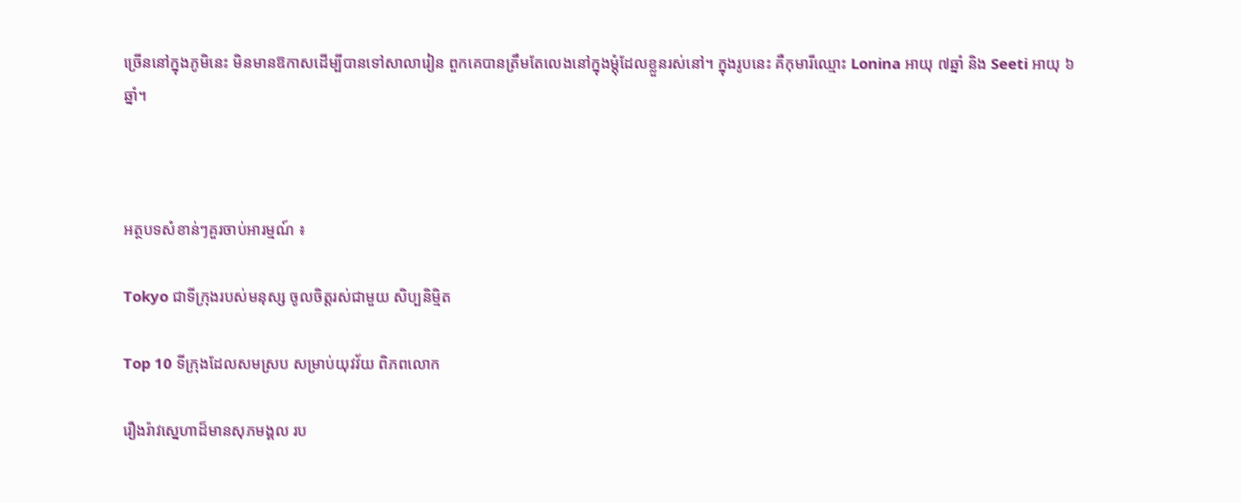ច្រើននៅក្នុងភូមិនេះ មិនមានឱកាសដើម្បីបានទៅសាលារៀន ពួកគេបានត្រឹមតែលេងនៅក្នុងម្ដុំដែលខ្លួនរស់នៅ។ ក្នុងរូបនេះ គឺកុមារីឈ្មោះ Lonina អាយុ ៧ឆ្នាំ និង Seeti អាយុ ៦ឆ្នាំ។



អត្ថបទសំខាន់ៗគួរចាប់អារម្មណ៍ ៖

Tokyo ជាទីក្រុងរបស់មនុស្ស ចូលចិត្តរស់ជាមួយ សិប្បនិម្មិត

Top 10 ទីក្រុងដែលសមស្រប សម្រាប់យុវវ័យ ពិភពលោក

រឿងរ៉ាវស្នេហាដ៏មានសុភមង្គល រប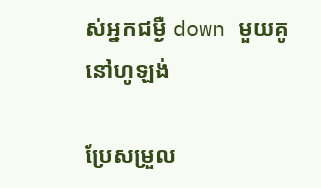ស់អ្នកជម្ងឺ down មួយគូ នៅហូឡង់

ប្រែសម្រួល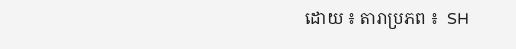ដោយ ៖ តារាប្រភព ៖  SH